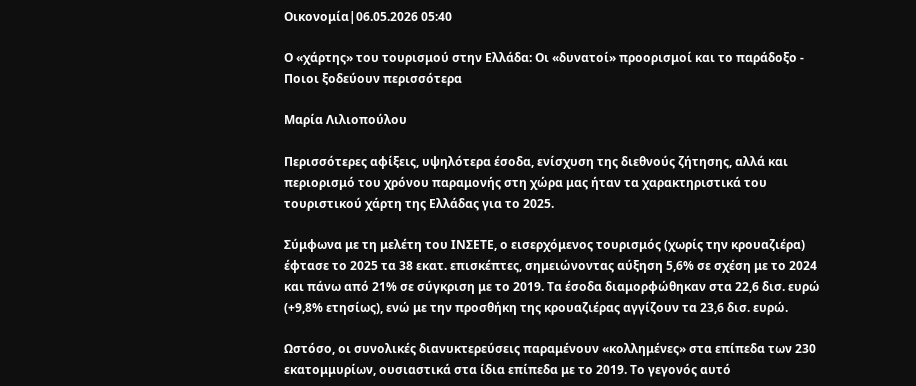Οικονομία|06.05.2026 05:40

Ο «χάρτης» του τουρισμού στην Ελλάδα: Οι «δυνατοί» προορισμοί και το παράδοξο - Ποιοι ξοδεύουν περισσότερα

Μαρία Λιλιοπούλου

Περισσότερες αφίξεις, υψηλότερα έσοδα, ενίσχυση της διεθνούς ζήτησης, αλλά και περιορισμό του χρόνου παραμονής στη χώρα μας ήταν τα χαρακτηριστικά του τουριστικού χάρτη της Ελλάδας για το 2025.

Σύμφωνα με τη μελέτη του ΙΝΣΕΤΕ, ο εισερχόμενος τουρισμός (χωρίς την κρουαζιέρα) έφτασε το 2025 τα 38 εκατ. επισκέπτες, σημειώνοντας αύξηση 5,6% σε σχέση με το 2024 και πάνω από 21% σε σύγκριση με το 2019. Τα έσοδα διαμορφώθηκαν στα 22,6 δισ. ευρώ (+9,8% ετησίως), ενώ με την προσθήκη της κρουαζιέρας αγγίζουν τα 23,6 δισ. ευρώ.

Ωστόσο, οι συνολικές διανυκτερεύσεις παραμένουν «κολλημένες» στα επίπεδα των 230 εκατομμυρίων, ουσιαστικά στα ίδια επίπεδα με το 2019. Το γεγονός αυτό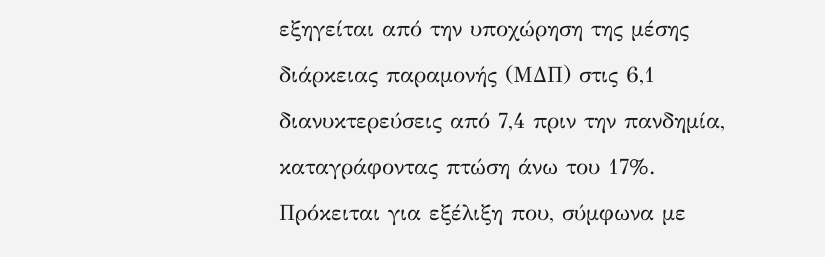εξηγείται από την υποχώρηση της μέσης διάρκειας παραμονής (ΜΔΠ) στις 6,1 διανυκτερεύσεις από 7,4 πριν την πανδημία, καταγράφοντας πτώση άνω του 17%. Πρόκειται για εξέλιξη που, σύμφωνα με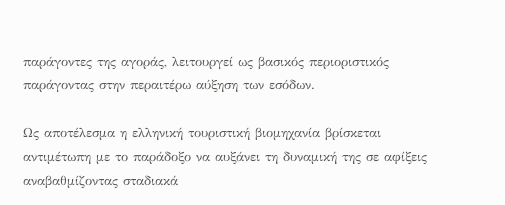παράγοντες της αγοράς, λειτουργεί ως βασικός περιοριστικός παράγοντας στην περαιτέρω αύξηση των εσόδων.

Ως αποτέλεσμα η ελληνική τουριστική βιομηχανία βρίσκεται αντιμέτωπη με το παράδοξο να αυξάνει τη δυναμική της σε αφίξεις αναβαθμίζοντας σταδιακά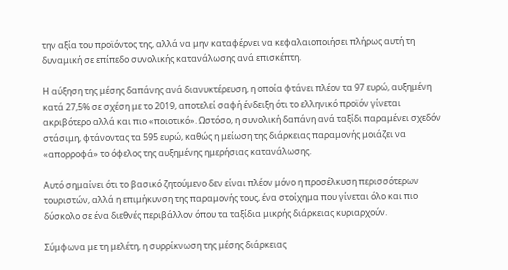την αξία του προϊόντος της, αλλά να μην καταφέρνει να κεφαλαιοποιήσει πλήρως αυτή τη δυναμική σε επίπεδο συνολικής κατανάλωσης ανά επισκέπτη.

Η αύξηση της μέσης δαπάνης ανά διανυκτέρευση, η οποία φτάνει πλέον τα 97 ευρώ, αυξημένη κατά 27,5% σε σχέση με το 2019, αποτελεί σαφή ένδειξη ότι το ελληνικό προϊόν γίνεται ακριβότερο αλλά και πιο «ποιοτικό». Ωστόσο, η συνολική δαπάνη ανά ταξίδι παραμένει σχεδόν στάσιμη, φτάνοντας τα 595 ευρώ, καθώς η μείωση της διάρκειας παραμονής μοιάζει να «απορροφά» το όφελος της αυξημένης ημερήσιας κατανάλωσης.

Αυτό σημαίνει ότι το βασικό ζητούμενο δεν είναι πλέον μόνο η προσέλκυση περισσότερων τουριστών, αλλά η επιμήκυνση της παραμονής τους, ένα στοίχημα που γίνεται όλο και πιο δύσκολο σε ένα διεθνές περιβάλλον όπου τα ταξίδια μικρής διάρκειας κυριαρχούν.

Σύμφωνα με τη μελέτη, η συρρίκνωση της μέσης διάρκειας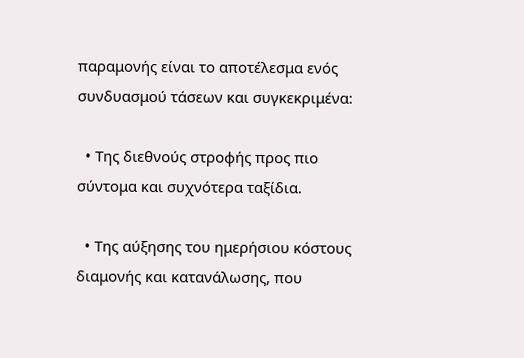παραμονής είναι το αποτέλεσμα ενός συνδυασμού τάσεων και συγκεκριμένα:

  • Της διεθνούς στροφής προς πιο σύντομα και συχνότερα ταξίδια.

  • Της αύξησης του ημερήσιου κόστους διαμονής και κατανάλωσης, που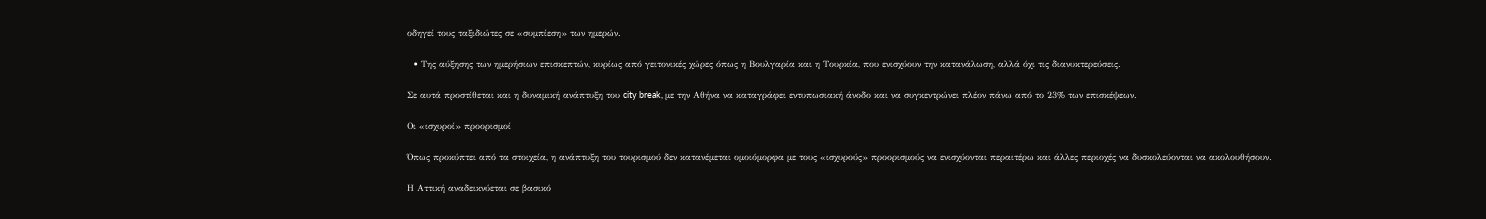οδηγεί τους ταξιδιώτες σε «συμπίεση» των ημερών.

  • Της αύξησης των ημερήσιων επισκεπτών, κυρίως από γειτονικές χώρες όπως η Βουλγαρία και η Τουρκία, που ενισχύουν την κατανάλωση, αλλά όχι τις διανυκτερεύσεις.

Σε αυτά προστίθεται και η δυναμική ανάπτυξη του city break, με την Αθήνα να καταγράφει εντυπωσιακή άνοδο και να συγκεντρώνει πλέον πάνω από το 23% των επισκέψεων.

Οι «ισχυροί» προορισμοί

Όπως προκύπτει από τα στοιχεία, η ανάπτυξη του τουρισμού δεν κατανέμεται ομοιόμορφα με τους «ισχυρούς» προορισμούς να ενισχύονται περαιτέρω και άλλες περιοχές να δυσκολεύονται να ακολουθήσουν.

Η Αττική αναδεικνύεται σε βασικό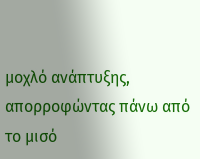μοχλό ανάπτυξης, απορροφώντας πάνω από το μισό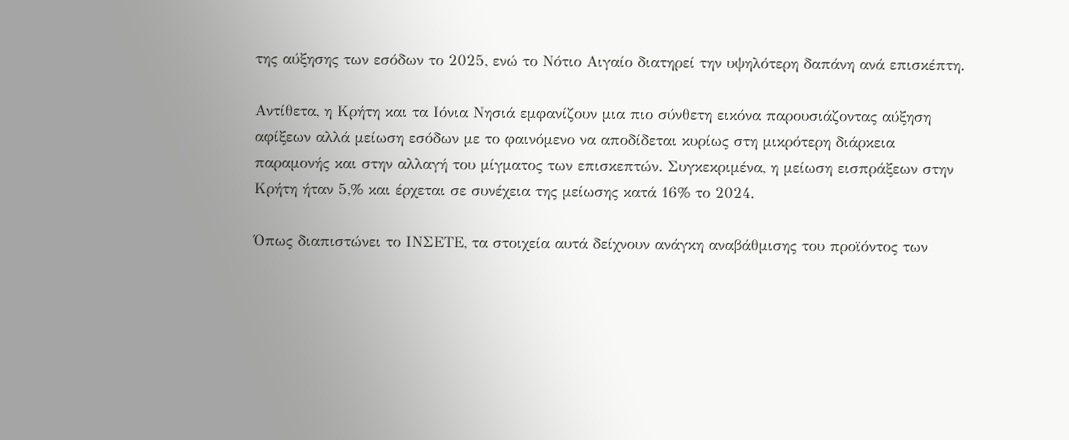της αύξησης των εσόδων το 2025, ενώ το Νότιο Αιγαίο διατηρεί την υψηλότερη δαπάνη ανά επισκέπτη.

Αντίθετα, η Κρήτη και τα Ιόνια Νησιά εμφανίζουν μια πιο σύνθετη εικόνα παρουσιάζοντας αύξηση αφίξεων αλλά μείωση εσόδων με το φαινόμενο να αποδίδεται κυρίως στη μικρότερη διάρκεια παραμονής και στην αλλαγή του μίγματος των επισκεπτών. Συγκεκριμένα, η μείωση εισπράξεων στην Κρήτη ήταν 5,% και έρχεται σε συνέχεια της μείωσης κατά 16% το 2024.

Όπως διαπιστώνει το ΙΝΣΕΤΕ, τα στοιχεία αυτά δείχνουν ανάγκη αναβάθμισης του προϊόντος των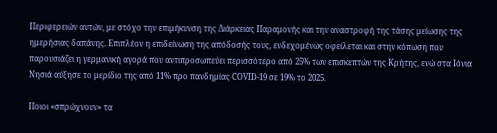Περιφερειών αυτών, με στόχο την επιμήκυνση της Διάρκειας Παραμονής και την αναστροφή της τάσης μείωσης της ημερήσιας δαπάνης. Επιπλέον η επιδείνωση της απόδοσής τους, ενδεχομένως οφείλεται και στην κόπωση που παρουσιάζει η γερμανική αγορά που αντιπροσωπεύει περισσότερο από 25% των επισκεπτών της Κρήτης, ενώ στα Ιόνια Νησιά αύξησε το μερίδιο της από 11% προ πανδημίας COVID-19 σε 19% το 2025.

Ποιοι «σπρώχνουν» τα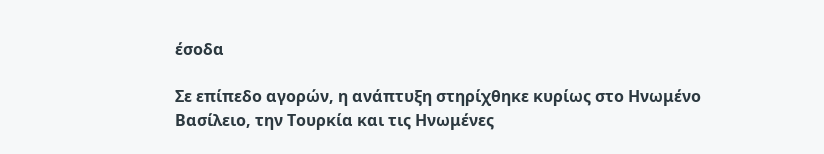έσοδα

Σε επίπεδο αγορών, η ανάπτυξη στηρίχθηκε κυρίως στο Ηνωμένο Βασίλειο, την Τουρκία και τις Ηνωμένες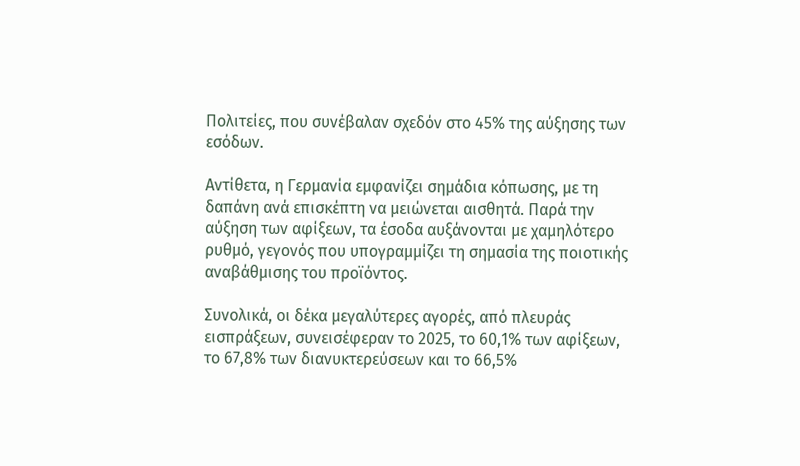Πολιτείες, που συνέβαλαν σχεδόν στο 45% της αύξησης των εσόδων.

Αντίθετα, η Γερμανία εμφανίζει σημάδια κόπωσης, με τη δαπάνη ανά επισκέπτη να μειώνεται αισθητά. Παρά την αύξηση των αφίξεων, τα έσοδα αυξάνονται με χαμηλότερο ρυθμό, γεγονός που υπογραμμίζει τη σημασία της ποιοτικής αναβάθμισης του προϊόντος.

Συνολικά, οι δέκα μεγαλύτερες αγορές, από πλευράς εισπράξεων, συνεισέφεραν το 2025, το 60,1% των αφίξεων, το 67,8% των διανυκτερεύσεων και το 66,5%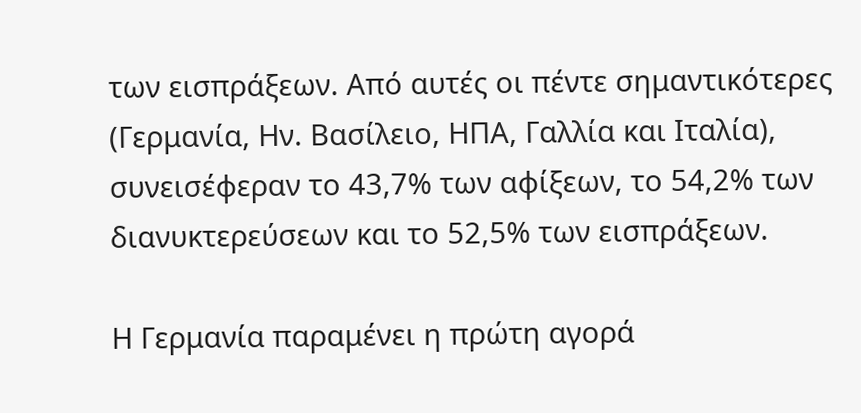των εισπράξεων. Από αυτές οι πέντε σημαντικότερες (Γερμανία, Ην. Βασίλειο, ΗΠΑ, Γαλλία και Ιταλία), συνεισέφεραν το 43,7% των αφίξεων, το 54,2% των διανυκτερεύσεων και το 52,5% των εισπράξεων.

Η Γερμανία παραμένει η πρώτη αγορά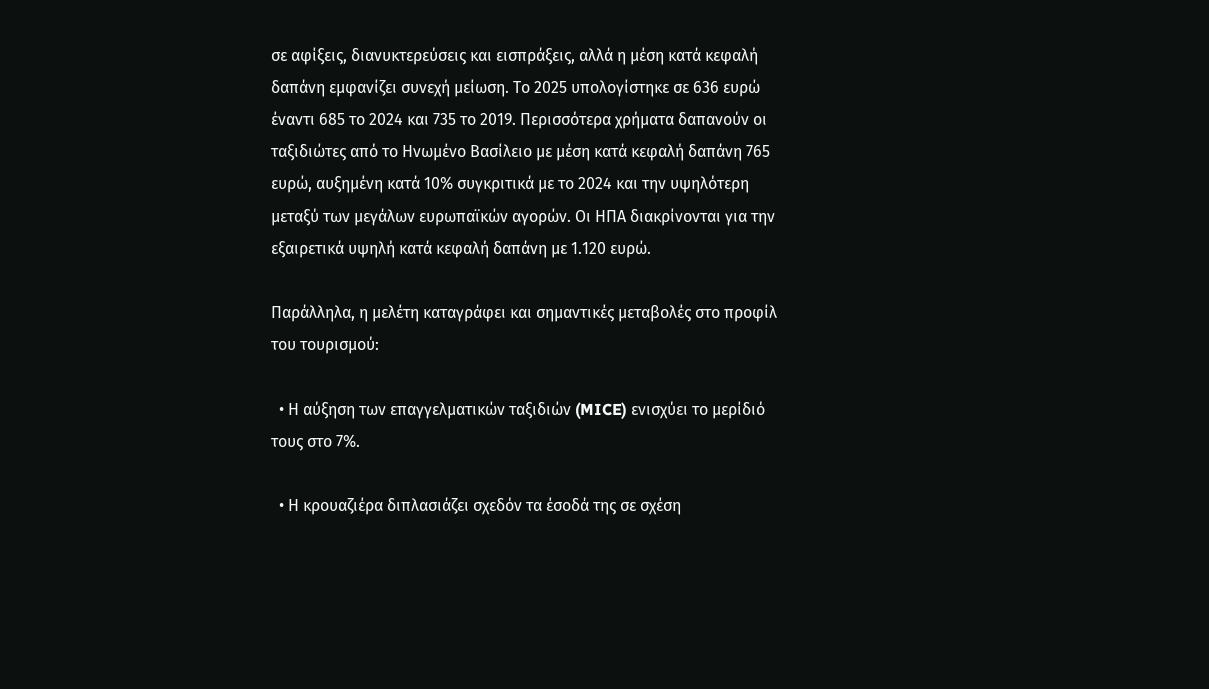σε αφίξεις, διανυκτερεύσεις και εισπράξεις, αλλά η μέση κατά κεφαλή δαπάνη εμφανίζει συνεχή μείωση. Το 2025 υπολογίστηκε σε 636 ευρώ έναντι 685 το 2024 και 735 το 2019. Περισσότερα χρήματα δαπανούν οι ταξιδιώτες από το Ηνωμένο Βασίλειο με μέση κατά κεφαλή δαπάνη 765 ευρώ, αυξημένη κατά 10% συγκριτικά με το 2024 και την υψηλότερη μεταξύ των μεγάλων ευρωπαϊκών αγορών. Οι ΗΠΑ διακρίνονται για την εξαιρετικά υψηλή κατά κεφαλή δαπάνη με 1.120 ευρώ.

Παράλληλα, η μελέτη καταγράφει και σημαντικές μεταβολές στο προφίλ του τουρισμού:

  • Η αύξηση των επαγγελματικών ταξιδιών (MICE) ενισχύει το μερίδιό τους στο 7%.

  • Η κρουαζιέρα διπλασιάζει σχεδόν τα έσοδά της σε σχέση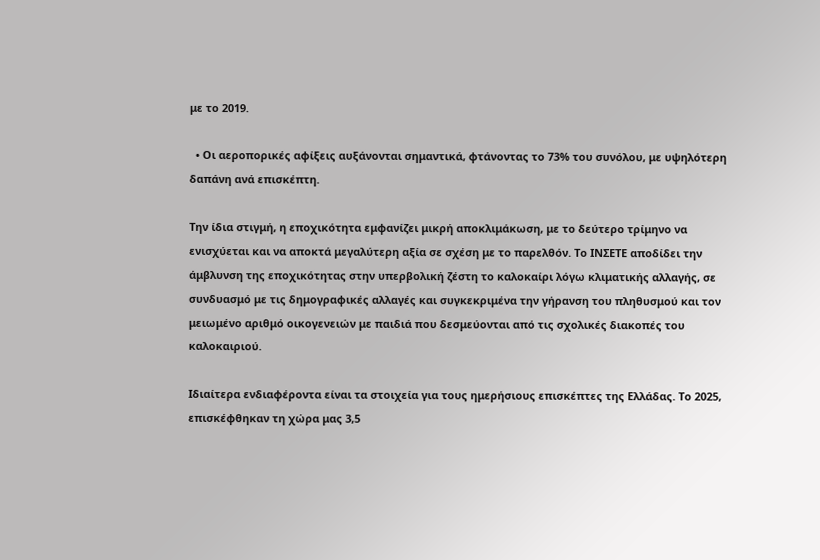με το 2019.

  • Οι αεροπορικές αφίξεις αυξάνονται σημαντικά, φτάνοντας το 73% του συνόλου, με υψηλότερη δαπάνη ανά επισκέπτη.

Την ίδια στιγμή, η εποχικότητα εμφανίζει μικρή αποκλιμάκωση, με το δεύτερο τρίμηνο να ενισχύεται και να αποκτά μεγαλύτερη αξία σε σχέση με το παρελθόν. Το ΙΝΣΕΤΕ αποδίδει την άμβλυνση της εποχικότητας στην υπερβολική ζέστη το καλοκαίρι λόγω κλιματικής αλλαγής, σε συνδυασμό με τις δημογραφικές αλλαγές και συγκεκριμένα την γήρανση του πληθυσμού και τον μειωμένο αριθμό οικογενειών με παιδιά που δεσμεύονται από τις σχολικές διακοπές του καλοκαιριού.

Ιδιαίτερα ενδιαφέροντα είναι τα στοιχεία για τους ημερήσιους επισκέπτες της Ελλάδας. Το 2025, επισκέφθηκαν τη χώρα μας 3,5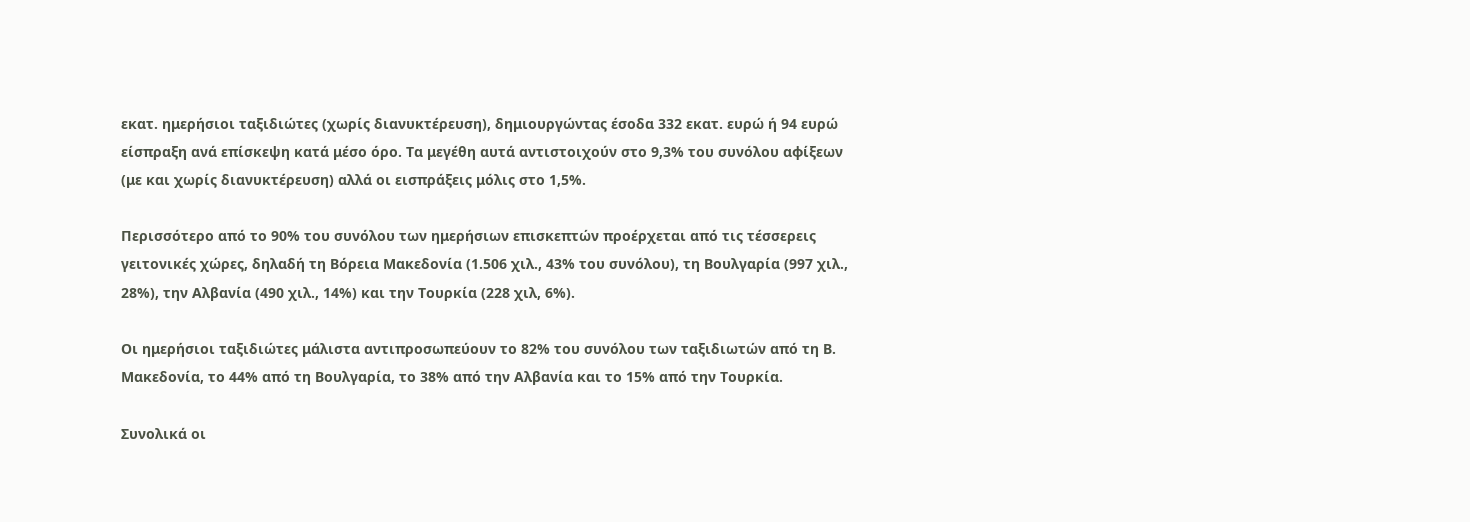εκατ. ημερήσιοι ταξιδιώτες (χωρίς διανυκτέρευση), δημιουργώντας έσοδα 332 εκατ. ευρώ ή 94 ευρώ είσπραξη ανά επίσκεψη κατά μέσο όρο. Τα μεγέθη αυτά αντιστοιχούν στο 9,3% του συνόλου αφίξεων (με και χωρίς διανυκτέρευση) αλλά οι εισπράξεις μόλις στο 1,5%.

Περισσότερο από το 90% του συνόλου των ημερήσιων επισκεπτών προέρχεται από τις τέσσερεις γειτονικές χώρες, δηλαδή τη Βόρεια Μακεδονία (1.506 χιλ., 43% του συνόλου), τη Βουλγαρία (997 χιλ., 28%), την Αλβανία (490 χιλ., 14%) και την Τουρκία (228 χιλ, 6%).

Οι ημερήσιοι ταξιδιώτες μάλιστα αντιπροσωπεύουν το 82% του συνόλου των ταξιδιωτών από τη Β. Μακεδονία, το 44% από τη Βουλγαρία, το 38% από την Αλβανία και το 15% από την Τουρκία.

Συνολικά οι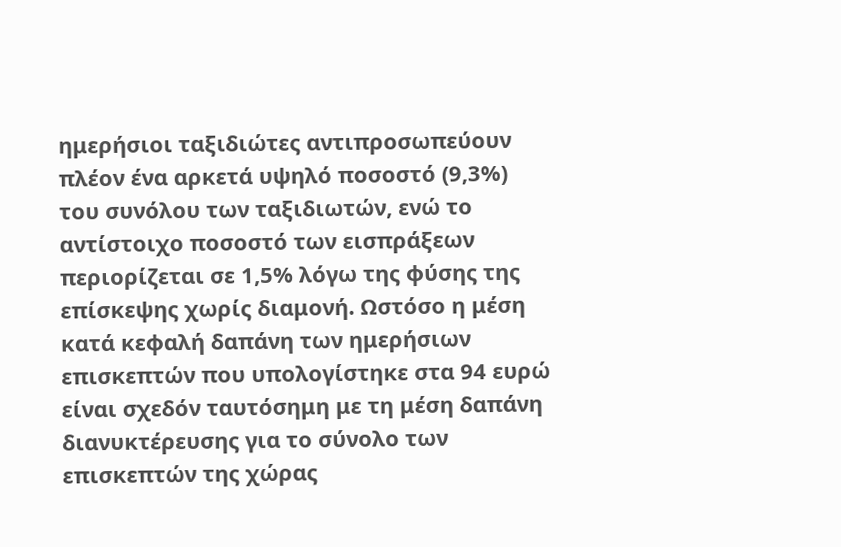ημερήσιοι ταξιδιώτες αντιπροσωπεύουν πλέον ένα αρκετά υψηλό ποσοστό (9,3%) του συνόλου των ταξιδιωτών, ενώ το αντίστοιχο ποσοστό των εισπράξεων περιορίζεται σε 1,5% λόγω της φύσης της επίσκεψης χωρίς διαμονή. Ωστόσο η μέση κατά κεφαλή δαπάνη των ημερήσιων επισκεπτών που υπολογίστηκε στα 94 ευρώ είναι σχεδόν ταυτόσημη με τη μέση δαπάνη διανυκτέρευσης για το σύνολο των επισκεπτών της χώρας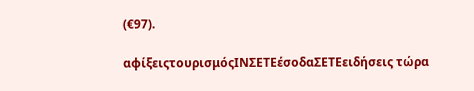(€97).

αφίξειςτουρισμόςΙΝΣΕΤΕέσοδαΣΕΤΕειδήσεις τώρα